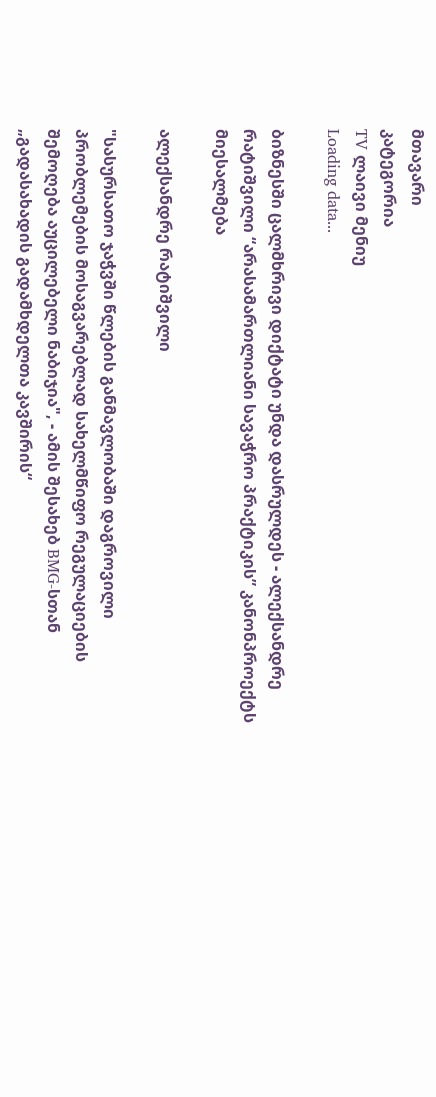მთავარი
კატეგორია
TV ლაივი მენიუ
Loading data...

ბიზნესში ცალმხრივი დიქტატი უნდა დასრულდეს - ალექსანდრე რატიშვილი “არასამართლიანი სავაჭრო პრაქტიკის” კანონპროექტს მიესალმება

ალექსანდრე რატიშვილი

"სასურსათო ჯაჭვში წლების განმავლობაში დაგროვილი პრობლემების მოსაგვარებლად სახელმწიფო რეგულაციების შემოღება აუცილებელი ნაბიჯია", - ამის შესახებ BMG-სთან „გადასახადის გადამხდელთა კავშირის“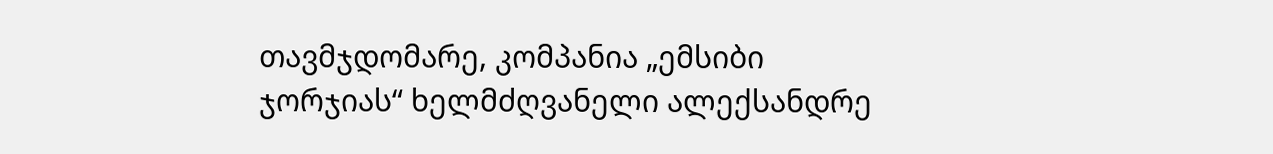თავმჯდომარე, კომპანია „ემსიბი ჯორჯიას“ ხელმძღვანელი ალექსანდრე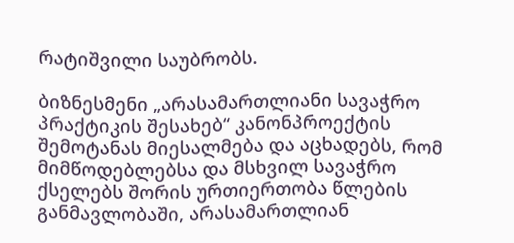რატიშვილი საუბრობს.

ბიზნესმენი „არასამართლიანი სავაჭრო პრაქტიკის შესახებ“ კანონპროექტის შემოტანას მიესალმება და აცხადებს, რომ მიმწოდებლებსა და მსხვილ სავაჭრო ქსელებს შორის ურთიერთობა წლების განმავლობაში, არასამართლიან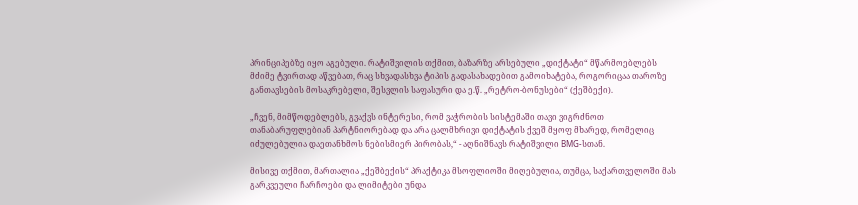პრინციპებზე იყო აგებული. რატიშვილის თქმით, ბაზარზე არსებული „დიქტატი“ მწარმოებლებს მძიმე ტვირთად აწვებათ, რაც სხვადასხვა ტიპის გადასახადებით გამოიხატება, როგორიცაა თაროზე განთავსების მოსაკრებელი, შესვლის საფასური და ე.წ. „რეტრო-ბონუსები“ (ქეშბექი).

„ჩვენ, მიმწოდებლებს, გვაქვს ინტერესი, რომ ვაჭრობის სისტემაში თავი ვიგრძნოთ თანაბარუფლებიან პარტნიორებად და არა ცალმხრივი დიქტატის ქვეშ მყოფ მხარედ, რომელიც იძულებულია დაეთანხმოს ნებისმიერ პირობას,“ - აღნიშნავს რატიშვილი BMG-სთან.

მისივე თქმით, მართალია „ქეშბექის“ პრაქტიკა მსოფლიოში მიღებულია, თუმცა, საქართველოში მას გარკვეული ჩარჩოები და ლიმიტები უნდა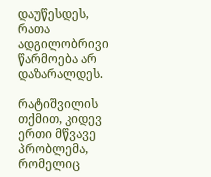დაუწესდეს, რათა ადგილობრივი წარმოება არ დაზარალდეს.

რატიშვილის თქმით, კიდევ ერთი მწვავე პრობლემა, რომელიც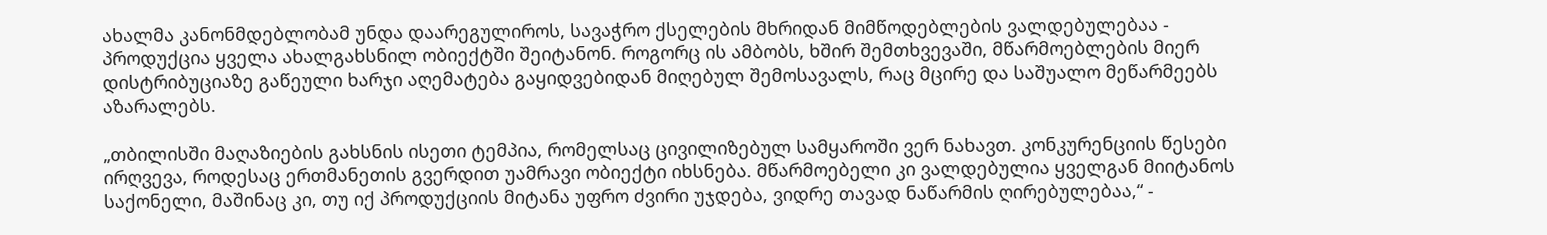ახალმა კანონმდებლობამ უნდა დაარეგულიროს, სავაჭრო ქსელების მხრიდან მიმწოდებლების ვალდებულებაა - პროდუქცია ყველა ახალგახსნილ ობიექტში შეიტანონ. როგორც ის ამბობს, ხშირ შემთხვევაში, მწარმოებლების მიერ დისტრიბუციაზე გაწეული ხარჯი აღემატება გაყიდვებიდან მიღებულ შემოსავალს, რაც მცირე და საშუალო მეწარმეებს აზარალებს.

„თბილისში მაღაზიების გახსნის ისეთი ტემპია, რომელსაც ცივილიზებულ სამყაროში ვერ ნახავთ. კონკურენციის წესები ირღვევა, როდესაც ერთმანეთის გვერდით უამრავი ობიექტი იხსნება. მწარმოებელი კი ვალდებულია ყველგან მიიტანოს საქონელი, მაშინაც კი, თუ იქ პროდუქციის მიტანა უფრო ძვირი უჯდება, ვიდრე თავად ნაწარმის ღირებულებაა,“ -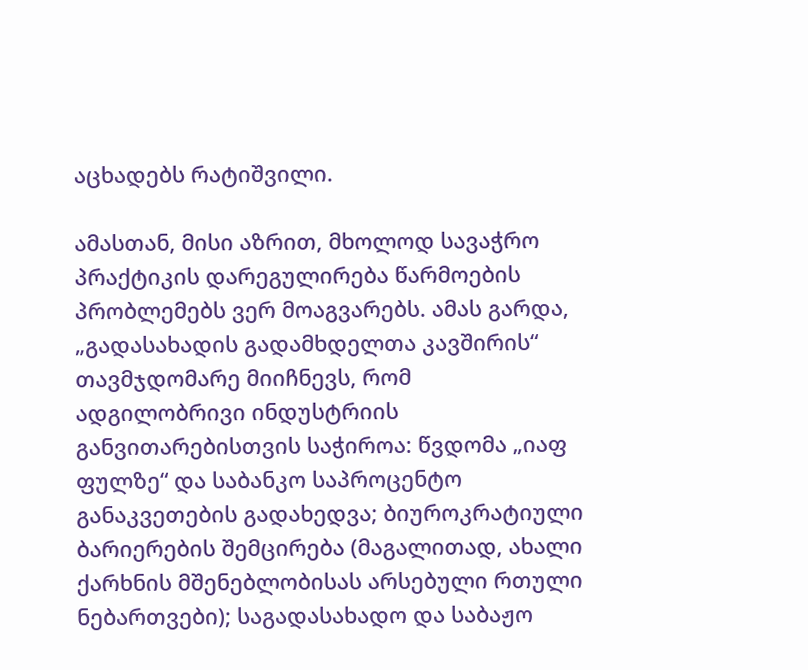აცხადებს რატიშვილი.

ამასთან, მისი აზრით, მხოლოდ სავაჭრო პრაქტიკის დარეგულირება წარმოების პრობლემებს ვერ მოაგვარებს. ამას გარდა, „გადასახადის გადამხდელთა კავშირის“ თავმჯდომარე მიიჩნევს, რომ ადგილობრივი ინდუსტრიის განვითარებისთვის საჭიროა: წვდომა „იაფ ფულზე“ და საბანკო საპროცენტო განაკვეთების გადახედვა; ბიუროკრატიული ბარიერების შემცირება (მაგალითად, ახალი ქარხნის მშენებლობისას არსებული რთული ნებართვები); საგადასახადო და საბაჟო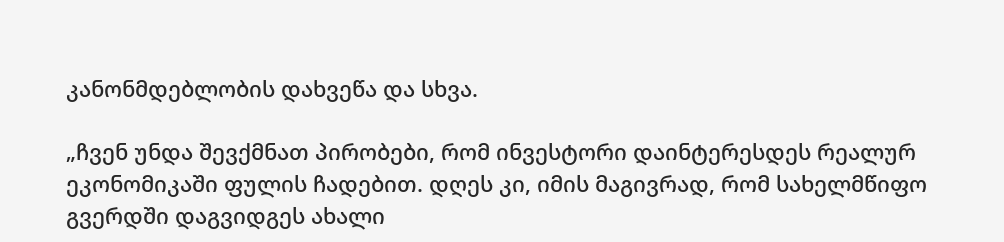კანონმდებლობის დახვეწა და სხვა.

„ჩვენ უნდა შევქმნათ პირობები, რომ ინვესტორი დაინტერესდეს რეალურ ეკონომიკაში ფულის ჩადებით. დღეს კი, იმის მაგივრად, რომ სახელმწიფო გვერდში დაგვიდგეს ახალი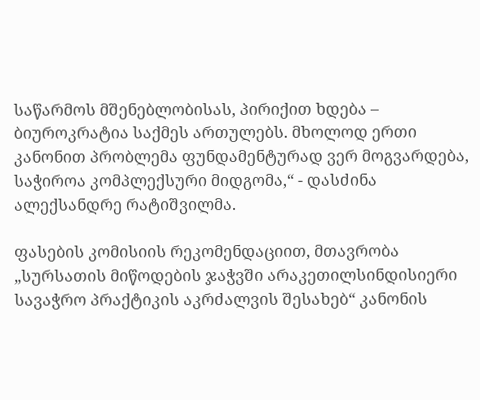საწარმოს მშენებლობისას, პირიქით ხდება – ბიუროკრატია საქმეს ართულებს. მხოლოდ ერთი კანონით პრობლემა ფუნდამენტურად ვერ მოგვარდება, საჭიროა კომპლექსური მიდგომა,“ - დასძინა ალექსანდრე რატიშვილმა.

ფასების კომისიის რეკომენდაციით, მთავრობა „სურსათის მიწოდების ჯაჭვში არაკეთილსინდისიერი სავაჭრო პრაქტიკის აკრძალვის შესახებ“ კანონის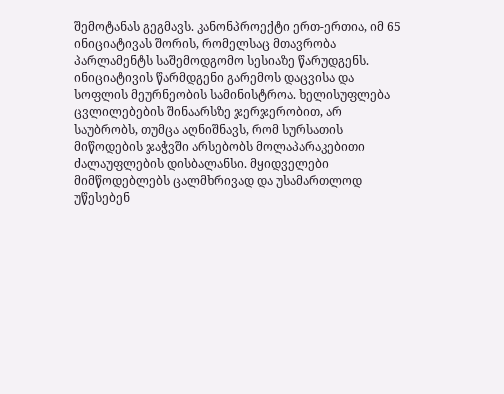შემოტანას გეგმავს. კანონპროექტი ერთ-ერთია, იმ 65 ინიციატივას შორის, რომელსაც მთავრობა პარლამენტს საშემოდგომო სესიაზე წარუდგენს. ინიციატივის წარმდგენი გარემოს დაცვისა და სოფლის მეურნეობის სამინისტროა. ხელისუფლება ცვლილებების შინაარსზე ჯერჯერობით, არ საუბრობს, თუმცა აღნიშნავს, რომ სურსათის მიწოდების ჯაჭვში არსებობს მოლაპარაკებითი ძალაუფლების დისბალანსი. მყიდველები მიმწოდებლებს ცალმხრივად და უსამართლოდ უწესებენ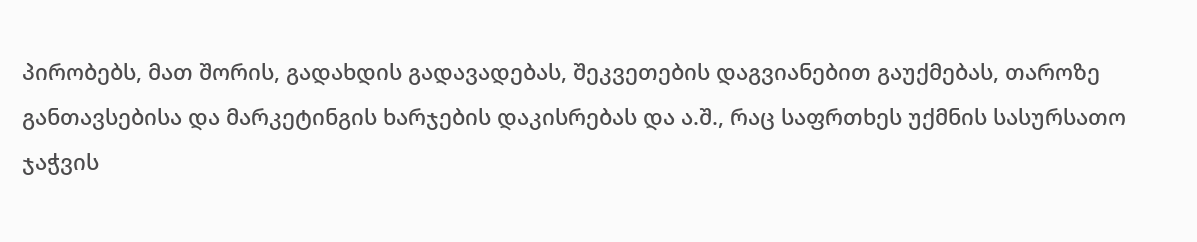პირობებს, მათ შორის, გადახდის გადავადებას, შეკვეთების დაგვიანებით გაუქმებას, თაროზე განთავსებისა და მარკეტინგის ხარჯების დაკისრებას და ა.შ., რაც საფრთხეს უქმნის სასურსათო ჯაჭვის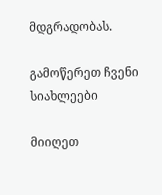მდგრადობას.

გამოწერეთ ჩვენი სიახლეები

მიიღეთ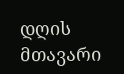დღის მთავარი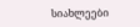სიახლეები